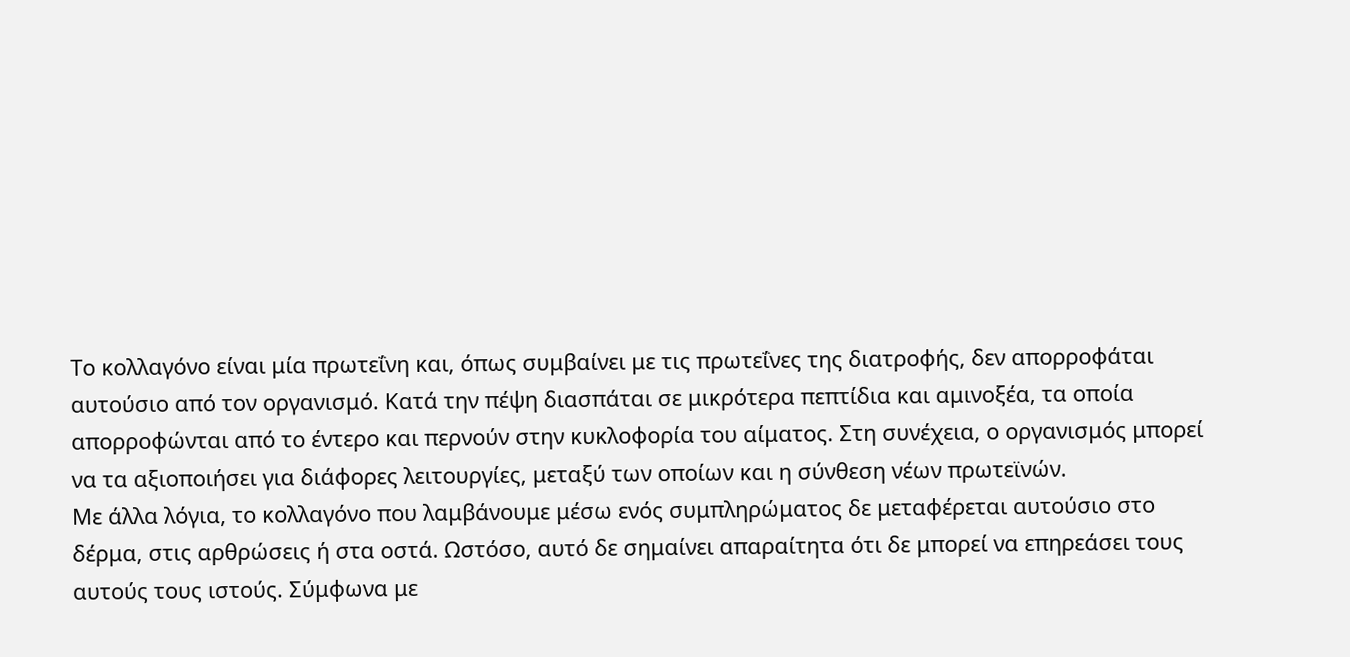Το κολλαγόνο είναι μία πρωτεΐνη και, όπως συμβαίνει με τις πρωτεΐνες της διατροφής, δεν απορροφάται αυτούσιο από τον οργανισμό. Κατά την πέψη διασπάται σε μικρότερα πεπτίδια και αμινοξέα, τα οποία απορροφώνται από το έντερο και περνούν στην κυκλοφορία του αίματος. Στη συνέχεια, ο οργανισμός μπορεί να τα αξιοποιήσει για διάφορες λειτουργίες, μεταξύ των οποίων και η σύνθεση νέων πρωτεϊνών.
Με άλλα λόγια, το κολλαγόνο που λαμβάνουμε μέσω ενός συμπληρώματος δε μεταφέρεται αυτούσιο στο δέρμα, στις αρθρώσεις ή στα οστά. Ωστόσο, αυτό δε σημαίνει απαραίτητα ότι δε μπορεί να επηρεάσει τους αυτούς τους ιστούς. Σύμφωνα με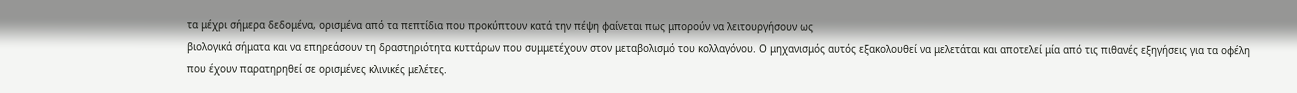τα μέχρι σήμερα δεδομένα, ορισμένα από τα πεπτίδια που προκύπτουν κατά την πέψη φαίνεται πως μπορούν να λειτουργήσουν ως
βιολογικά σήματα και να επηρεάσουν τη δραστηριότητα κυττάρων που συμμετέχουν στον μεταβολισμό του κολλαγόνου. Ο μηχανισμός αυτός εξακολουθεί να μελετάται και αποτελεί μία από τις πιθανές εξηγήσεις για τα οφέλη που έχουν παρατηρηθεί σε ορισμένες κλινικές μελέτες.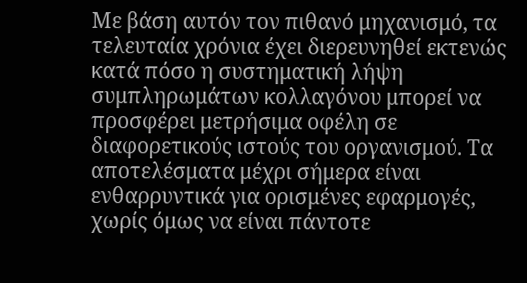Με βάση αυτόν τον πιθανό μηχανισμό, τα τελευταία χρόνια έχει διερευνηθεί εκτενώς κατά πόσο η συστηματική λήψη συμπληρωμάτων κολλαγόνου μπορεί να προσφέρει μετρήσιμα οφέλη σε διαφορετικούς ιστούς του οργανισμού. Τα αποτελέσματα μέχρι σήμερα είναι ενθαρρυντικά για ορισμένες εφαρμογές, χωρίς όμως να είναι πάντοτε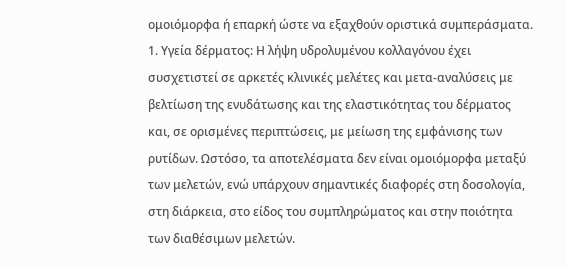ομοιόμορφα ή επαρκή ώστε να εξαχθούν οριστικά συμπεράσματα.
1. Υγεία δέρματος: Η λήψη υδρολυμένου κολλαγόνου έχει συσχετιστεί σε αρκετές κλινικές μελέτες και μετα-αναλύσεις με βελτίωση της ενυδάτωσης και της ελαστικότητας του δέρματος και, σε ορισμένες περιπτώσεις, με μείωση της εμφάνισης των ρυτίδων. Ωστόσο, τα αποτελέσματα δεν είναι ομοιόμορφα μεταξύ των μελετών, ενώ υπάρχουν σημαντικές διαφορές στη δοσολογία, στη διάρκεια, στο είδος του συμπληρώματος και στην ποιότητα των διαθέσιμων μελετών.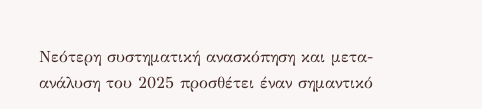Νεότερη συστηματική ανασκόπηση και μετα-ανάλυση του 2025 προσθέτει έναν σημαντικό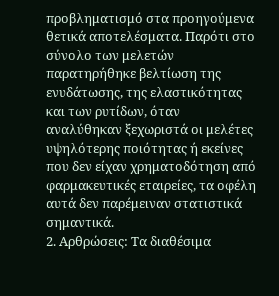προβληματισμό στα προηγούμενα θετικά αποτελέσματα. Παρότι στο σύνολο των μελετών παρατηρήθηκε βελτίωση της ενυδάτωσης, της ελαστικότητας και των ρυτίδων, όταν αναλύθηκαν ξεχωριστά οι μελέτες υψηλότερης ποιότητας ή εκείνες που δεν είχαν χρηματοδότηση από φαρμακευτικές εταιρείες, τα οφέλη αυτά δεν παρέμειναν στατιστικά σημαντικά.
2. Αρθρώσεις: Τα διαθέσιμα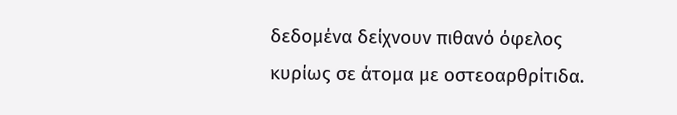δεδομένα δείχνουν πιθανό όφελος κυρίως σε άτομα με οστεοαρθρίτιδα.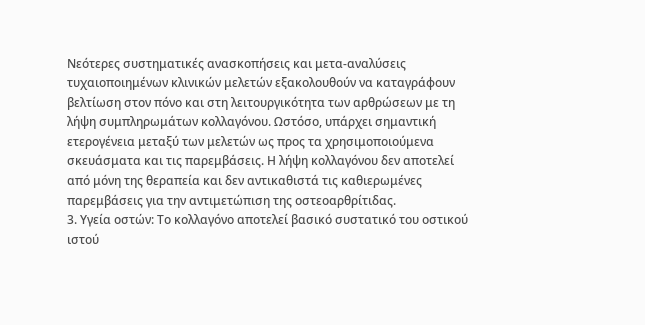Νεότερες συστηματικές ανασκοπήσεις και μετα-αναλύσεις τυχαιοποιημένων κλινικών μελετών εξακολουθούν να καταγράφουν βελτίωση στον πόνο και στη λειτουργικότητα των αρθρώσεων με τη λήψη συμπληρωμάτων κολλαγόνου. Ωστόσο, υπάρχει σημαντική ετερογένεια μεταξύ των μελετών ως προς τα χρησιμοποιούμενα σκευάσματα και τις παρεμβάσεις. Η λήψη κολλαγόνου δεν αποτελεί από μόνη της θεραπεία και δεν αντικαθιστά τις καθιερωμένες παρεμβάσεις για την αντιμετώπιση της οστεοαρθρίτιδας.
3. Υγεία οστών: Το κολλαγόνο αποτελεί βασικό συστατικό του οστικού ιστού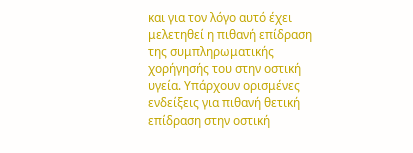και για τον λόγο αυτό έχει μελετηθεί η πιθανή επίδραση της συμπληρωματικής χορήγησής του στην οστική υγεία. Υπάρχουν ορισμένες ενδείξεις για πιθανή θετική επίδραση στην οστική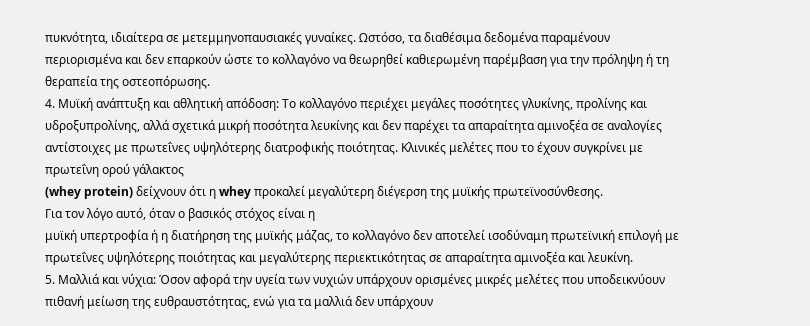πυκνότητα, ιδιαίτερα σε μετεμμηνοπαυσιακές γυναίκες. Ωστόσο, τα διαθέσιμα δεδομένα παραμένουν περιορισμένα και δεν επαρκούν ώστε το κολλαγόνο να θεωρηθεί καθιερωμένη παρέμβαση για την πρόληψη ή τη θεραπεία της οστεοπόρωσης.
4. Μυϊκή ανάπτυξη και αθλητική απόδοση: Το κολλαγόνο περιέχει μεγάλες ποσότητες γλυκίνης, προλίνης και υδροξυπρολίνης, αλλά σχετικά μικρή ποσότητα λευκίνης και δεν παρέχει τα απαραίτητα αμινοξέα σε αναλογίες αντίστοιχες με πρωτεΐνες υψηλότερης διατροφικής ποιότητας. Κλινικές μελέτες που το έχουν συγκρίνει με πρωτεΐνη ορού γάλακτος
(whey protein) δείχνουν ότι η whey προκαλεί μεγαλύτερη διέγερση της μυϊκής πρωτεϊνοσύνθεσης.
Για τον λόγο αυτό, όταν ο βασικός στόχος είναι η
μυϊκή υπερτροφία ή η διατήρηση της μυϊκής μάζας, το κολλαγόνο δεν αποτελεί ισοδύναμη πρωτεϊνική επιλογή με πρωτεΐνες υψηλότερης ποιότητας και μεγαλύτερης περιεκτικότητας σε απαραίτητα αμινοξέα και λευκίνη.
5. Μαλλιά και νύχια: Όσον αφορά την υγεία των νυχιών υπάρχουν ορισμένες μικρές μελέτες που υποδεικνύουν πιθανή μείωση της ευθραυστότητας, ενώ για τα μαλλιά δεν υπάρχουν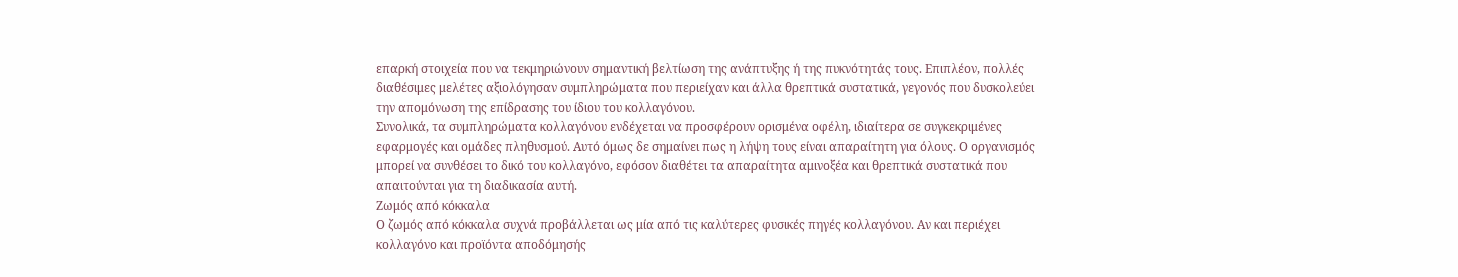επαρκή στοιχεία που να τεκμηριώνουν σημαντική βελτίωση της ανάπτυξης ή της πυκνότητάς τους. Επιπλέον, πολλές διαθέσιμες μελέτες αξιολόγησαν συμπληρώματα που περιείχαν και άλλα θρεπτικά συστατικά, γεγονός που δυσκολεύει την απομόνωση της επίδρασης του ίδιου του κολλαγόνου.
Συνολικά, τα συμπληρώματα κολλαγόνου ενδέχεται να προσφέρουν ορισμένα οφέλη, ιδιαίτερα σε συγκεκριμένες εφαρμογές και ομάδες πληθυσμού. Αυτό όμως δε σημαίνει πως η λήψη τους είναι απαραίτητη για όλους. Ο οργανισμός μπορεί να συνθέσει το δικό του κολλαγόνο, εφόσον διαθέτει τα απαραίτητα αμινοξέα και θρεπτικά συστατικά που απαιτούνται για τη διαδικασία αυτή.
Ζωμός από κόκκαλα
Ο ζωμός από κόκκαλα συχνά προβάλλεται ως μία από τις καλύτερες φυσικές πηγές κολλαγόνου. Αν και περιέχει κολλαγόνο και προϊόντα αποδόμησής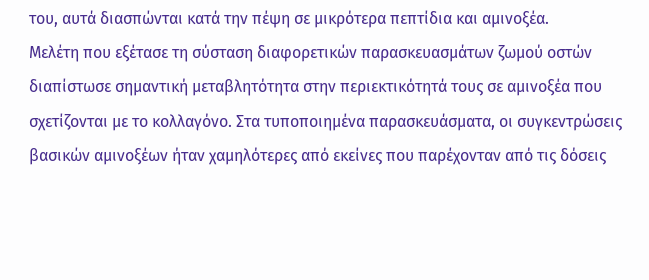του, αυτά διασπώνται κατά την πέψη σε μικρότερα πεπτίδια και αμινοξέα.
Μελέτη που εξέτασε τη σύσταση διαφορετικών παρασκευασμάτων ζωμού οστών διαπίστωσε σημαντική μεταβλητότητα στην περιεκτικότητά τους σε αμινοξέα που σχετίζονται με το κολλαγόνο. Στα τυποποιημένα παρασκευάσματα, οι συγκεντρώσεις βασικών αμινοξέων ήταν χαμηλότερες από εκείνες που παρέχονταν από τις δόσεις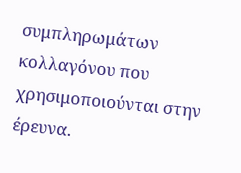συμπληρωμάτων κολλαγόνου που χρησιμοποιούνται στην έρευνα.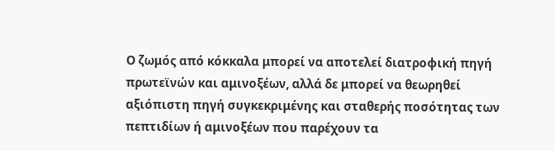Ο ζωμός από κόκκαλα μπορεί να αποτελεί διατροφική πηγή πρωτεϊνών και αμινοξέων, αλλά δε μπορεί να θεωρηθεί αξιόπιστη πηγή συγκεκριμένης και σταθερής ποσότητας των πεπτιδίων ή αμινοξέων που παρέχουν τα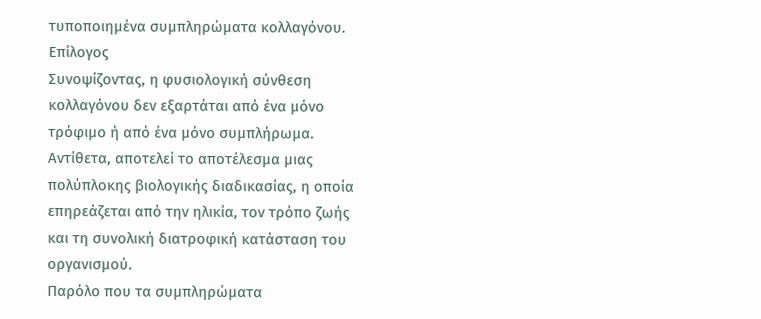τυποποιημένα συμπληρώματα κολλαγόνου.
Επίλογος
Συνοψίζοντας, η φυσιολογική σύνθεση κολλαγόνου δεν εξαρτάται από ένα μόνο τρόφιμο ή από ένα μόνο συμπλήρωμα. Αντίθετα, αποτελεί το αποτέλεσμα μιας πολύπλοκης βιολογικής διαδικασίας, η οποία επηρεάζεται από την ηλικία, τον τρόπο ζωής και τη συνολική διατροφική κατάσταση του οργανισμού.
Παρόλο που τα συμπληρώματα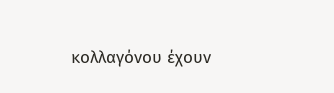κολλαγόνου έχουν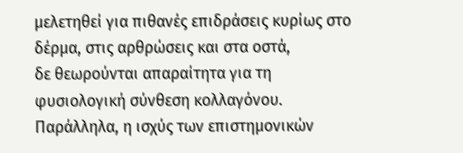μελετηθεί για πιθανές επιδράσεις κυρίως στο δέρμα, στις αρθρώσεις και στα οστά,
δε θεωρούνται απαραίτητα για τη φυσιολογική σύνθεση κολλαγόνου. Παράλληλα, η ισχύς των επιστημονικών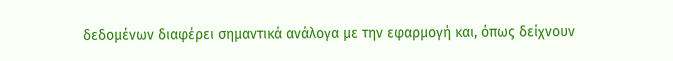δεδομένων διαφέρει σημαντικά ανάλογα με την εφαρμογή και, όπως δείχνουν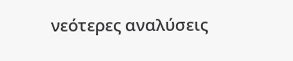νεότερες αναλύσεις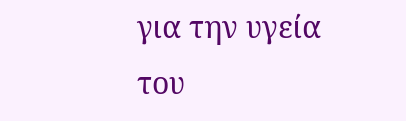για την υγεία του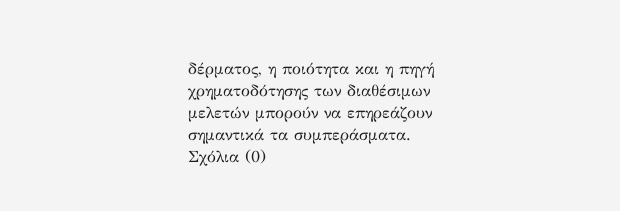δέρματος, η ποιότητα και η πηγή χρηματοδότησης των διαθέσιμων μελετών μπορούν να επηρεάζουν σημαντικά τα συμπεράσματα.
Σχόλια (0)